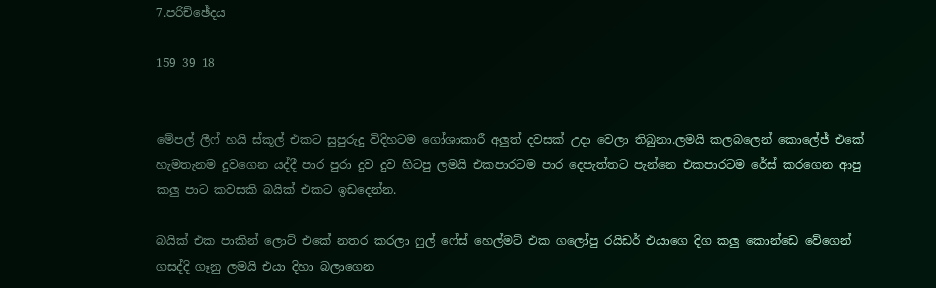7.පරිච්ඡේදය

159 39 18


මේපල් ලීෆ් හයි ස්කූල් එකට සුපුරුදු විදිහටම ගෝශාකාරී අලුත් දවසක් උදා වෙලා තිබුනා.ලමයි කලබලෙන් කොලේජ් එකේ හැමතැනම දුවගෙන යද්දී පාර පුරා දුව දුව හිටපු ලමයි එකපාරටම පාර දෙපැත්තට පැන්නෙ එකපාරටම රේස් කරගෙන ආපු කලු පාට කවසකි බයික් එකට ඉඩදෙන්න.

බයික් එක පාකින් ලොට් එකේ නතර කරලා ෆුල් ෆේස් හෙල්මට් එක ගලෝපු රයිඩර් එයාගෙ දිග කලු කොන්ඩෙ වේගෙන් ගසද්දි ගෑනු ලමයි එයා දිහා බලාගෙන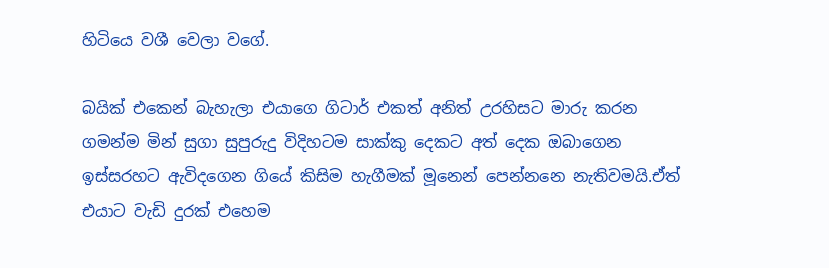හිටියෙ වශී වෙලා වගේ.

බයික් එකෙන් බැහැලා එයාගෙ ගිටාර් එකත් අනිත් උරහිසට මාරු කරන ගමන්ම මින් සුගා සුපුරුදු විදිහටම සාක්කු දෙකට අත් දෙක ඔබාගෙන ඉස්සරහට ඇවිදගෙන ගියේ කිසිම හැගීමක් මූනෙන් පෙන්නනෙ නැතිවමයි.ඒත් එයාට වැඩි දුරක් එහෙම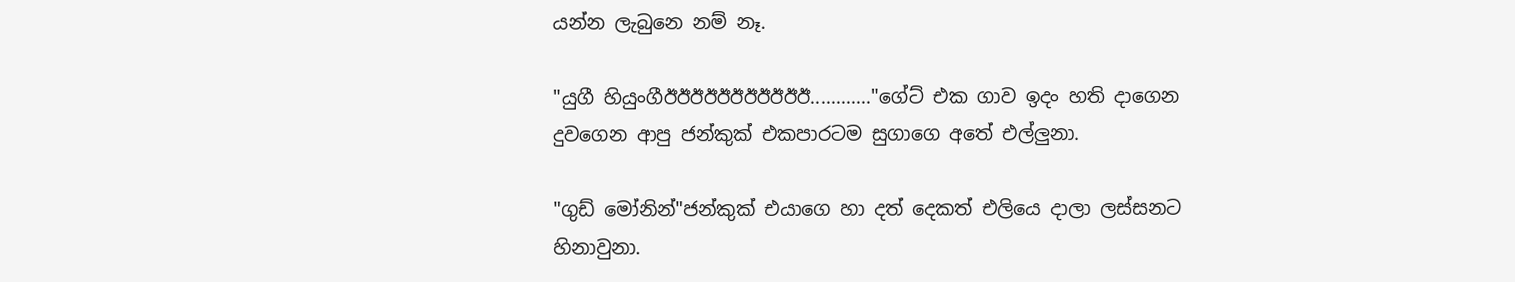යන්න ලැබුනෙ නම් නෑ.

"යුගී හියුංගීඊඊඊඊඊඊඊඊඊඊඊ............"ගේට් එක ගාව ඉදං හති දාගෙන දුවගෙන ආපු ජන්කුක් එකපාරටම සුගාගෙ අතේ එල්ලුනා.

"ගුඩ් මෝනින්"ජන්කුක් එයාගෙ හා දත් දෙකත් එලියෙ දාලා ලස්සනට හිනාවුනා.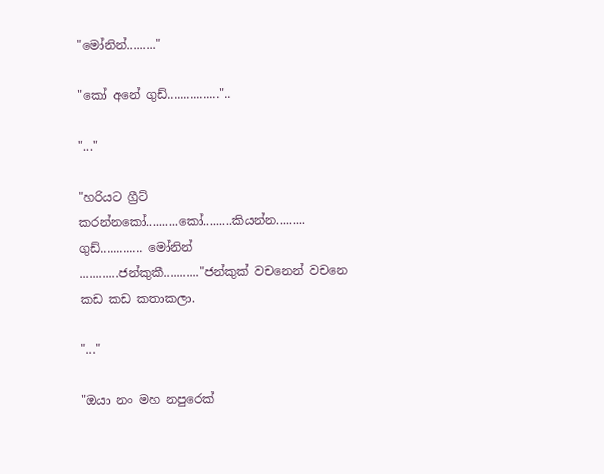"මෝනින්........."

"කෝ අනේ ගුඩ්................"..

"..."

"හරියට ග්‍රීට් කරන්නකෝ..........කෝ.........කියන්න.........
ගුඩ්............. මෝනින් ............ජන්කුකී..........."ජන්කුක් වචනෙන් වචනෙ කඩ කඩ කතාකලා.

"..."

"ඔයා නං මහ නපුරෙක්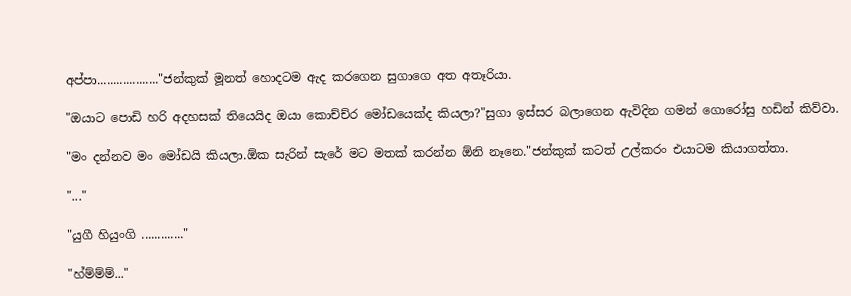අප්පා..................."ජන්කුක් මූනත් හොදටම ඇද කරගෙන සුගාගෙ අත අතෑරියා.

"ඔයාට පොඩි හරි අදහසක් තියෙයිද ඔයා කොච්ච්ර මෝඩයෙක්ද කියලා?"සුගා ඉස්සර බලාගෙන ඇවිදින ගමන් ගොරෝසු හඩින් කිව්වා.

"මං දන්නව මං මෝඩයි කියලා.ඕක සැරින් සැරේ මට මතක් කරන්න ඕනි නෑනෙ."ජන්කුක් කටත් උල්කරං එයාටම කියාගත්තා.

"..."

"යුගී හියුංගි ............."

"හ්ම්ම්ම්..."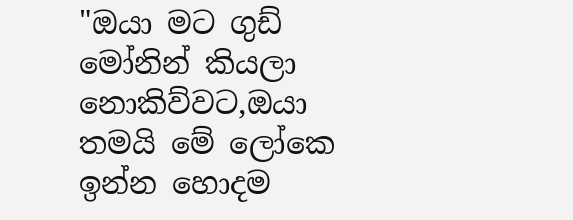"ඔයා මට ගුඩ් මෝනින් කියලා නොකිව්වට,ඔයා තමයි මේ ලෝකෙ ඉන්න හොදම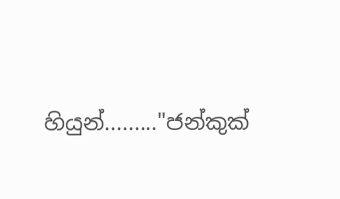හියුන්........."ජන්කුක්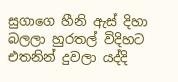සුගාගෙ හීනි ඇස් දිහා බලලා හුරතල් විදිහට එතනින් දුවලා යද්දි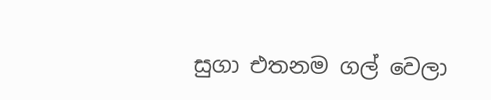සුගා එතනම ගල් වෙලා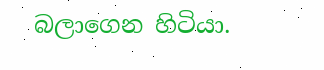බලාගෙන හිටියා.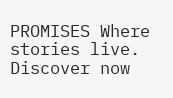PROMISES Where stories live. Discover now